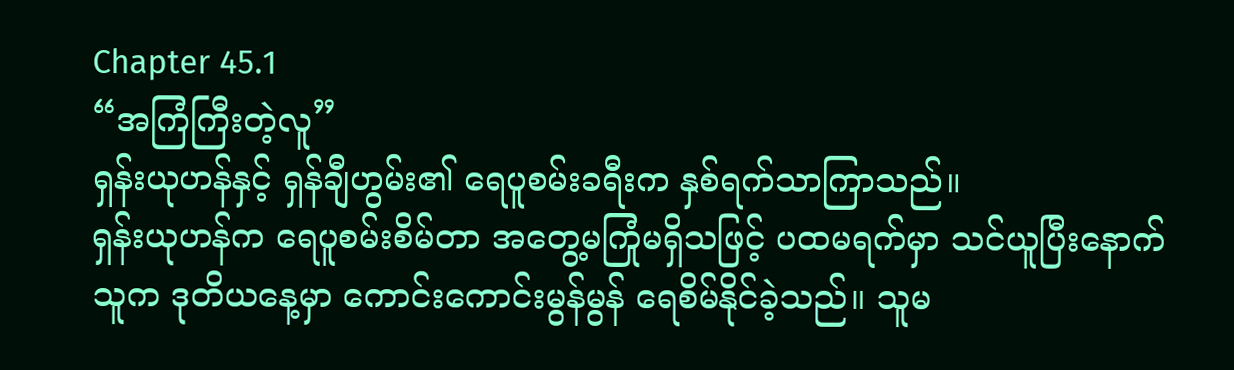Chapter 45.1
“အကြံကြီးတဲ့လူ”
ရှန်းယုဟန်နှင့် ရှန်ချီဟွမ်း၏ ရေပူစမ်းခရီးက နှစ်ရက်သာကြာသည်။
ရှန်းယုဟန်က ရေပူစမ်းစိမ်တာ အတွေ့မကြုံမရှိသဖြင့် ပထမရက်မှာ သင်ယူပြီးနောက် သူက ဒုတိယနေ့မှာ ကောင်းကောင်းမွန်မွန် ရေစိမ်နိုင်ခဲ့သည်။ သူမ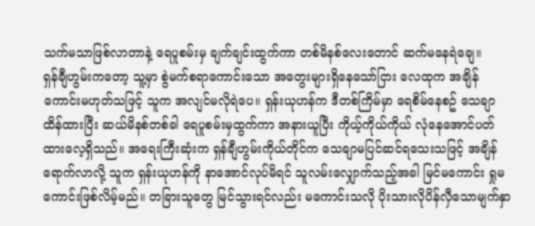သက်မသာဖြစ်လာတာနဲ့ ရေပူစမ်းမှ ချက်ချင်းထွက်ကာ တစ်မိနစ်လေးတောင် ဆက်မနေရဲချေ။
ရှန်ချီဟွမ်းကတော့ သူ့မှာ စွဲမက်စရာကောင်းသော အတွေးများရှိနေသော်ငြား လေထုက အချိန်ကောင်းမဟုတ်သဖြင့် သူက အလျင်မလိုရဲပေ။ ရှန်းယုဟန်က ဒီတစ်ကြိမ်မှာ ရေစိမ်နေစဥ် သေချာထိန်ထားပြီး ဆယ်မိနစ်တစ်ခါ ရေပူစမ်းမှထွက်ကာ အနားယူပြီး ကိုယ့်ကိုယ်ကိုယ် လုံနေအောင်ပတ်ထားလေ့ရှိသည်။ အရေးကြီးဆုံးက ရှန်ချီဟွမ်းကိုယ်တိုင်က သေချာမပြင်ဆင်ရသေးသဖြင့် အချိန်ရောက်လာလို့ သူက ရှန်းယုဟန်ကို နာအောင်လုပ်မိရင် သူလမ်းလျှောက်သည့်အခါ မြင်မကောင်း ရှုမကောင်းဖြစ်လိမ့်မည်။ တခြားသူတွေ မြင်သွားရင်လည်း မကောင်းသလို ပိုးသားလိုပိန်လှီသောမျက်နှာ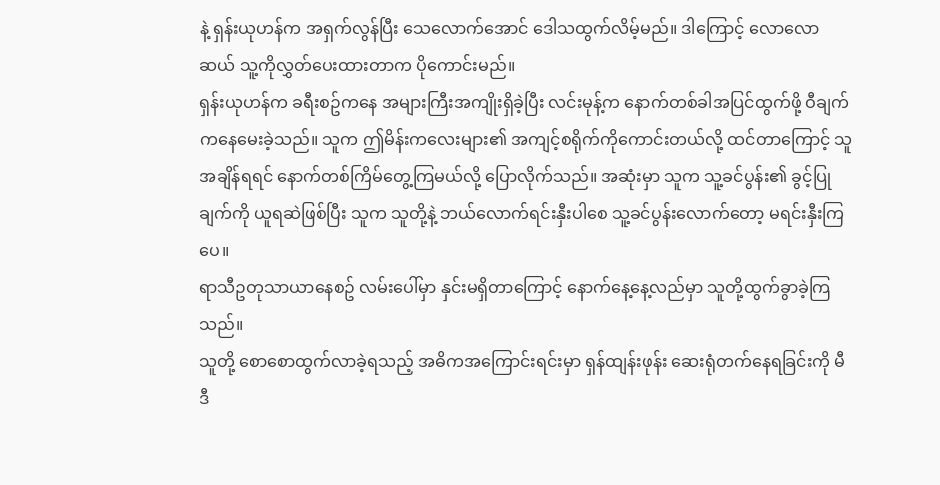နဲ့ ရှန်းယုဟန်က အရှက်လွန်ပြီး သေလောက်အောင် ဒေါသထွက်လိမ့်မည်။ ဒါကြောင့် လောလောဆယ် သူ့ကိုလွှတ်ပေးထားတာက ပိုကောင်းမည်။
ရှန်းယုဟန်က ခရီးစဥ်ကနေ အများကြီးအကျိုးရှိခဲ့ပြီး လင်းမုန့်က နောက်တစ်ခါအပြင်ထွက်ဖို့ ဝီချက်ကနေမေးခဲ့သည်။ သူက ဤမိန်းကလေးများ၏ အကျင့်စရိုက်ကိုကောင်းတယ်လို့ ထင်တာကြောင့် သူအချိန်ရရင် နောက်တစ်ကြိမ်တွေ့ကြမယ်လို့ ပြောလိုက်သည်။ အဆုံးမှာ သူက သူ့ခင်ပွန်း၏ ခွင့်ပြုချက်ကို ယူရဆဲဖြစ်ပြီး သူက သူတို့နဲ့ ဘယ်လောက်ရင်းနှီးပါစေ သူ့ခင်ပွန်းလောက်တော့ မရင်းနှီးကြပေ။
ရာသီဥတုသာယာနေစဥ် လမ်းပေါ်မှာ နှင်းမရှိတာကြောင့် နောက်နေ့နေ့လည်မှာ သူတို့ထွက်ခွာခဲ့ကြသည်။
သူတို့ စောစောထွက်လာခဲ့ရသည့် အဓိကအကြောင်းရင်းမှာ ရှန်ထျန်းဖုန်း ဆေးရုံတက်နေရခြင်းကို မီဒီ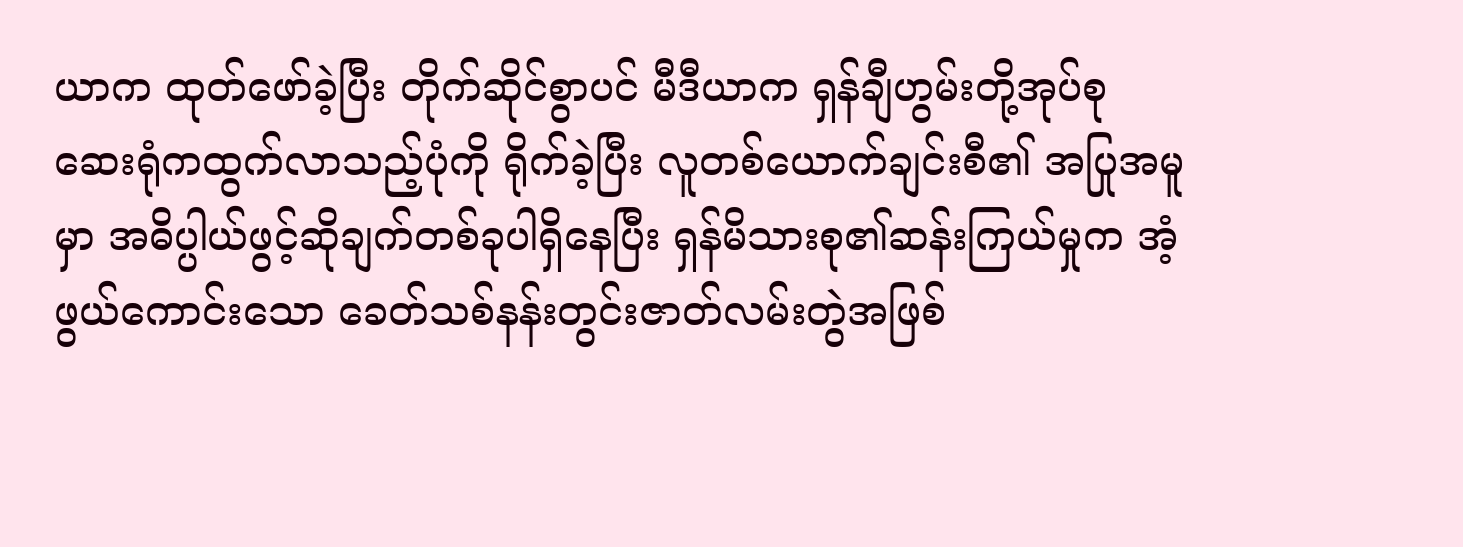ယာက ထုတ်ဖော်ခဲ့ပြီး တိုက်ဆိုင်စွာပင် မီဒီယာက ရှန်ချီဟွမ်းတို့အုပ်စု ဆေးရုံကထွက်လာသည့်ပုံကို ရိုက်ခဲ့ပြီး လူတစ်ယောက်ချင်းစီ၏ အပြုအမူမှာ အဓိပ္ပါယ်ဖွင့်ဆိုချက်တစ်ခုပါရှိနေပြီး ရှန်မိသားစု၏ဆန်းကြယ်မှုက အံ့ဖွယ်ကောင်းသော ခေတ်သစ်နန်းတွင်းဇာတ်လမ်းတွဲအဖြစ်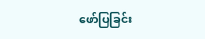ဖော်ပြခြင်း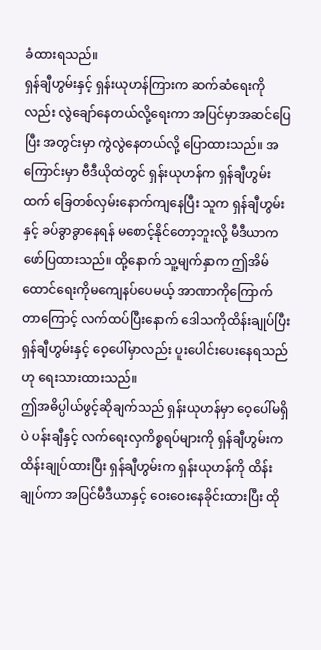ခံထားရသည်။
ရှန်ချီဟွမ်းနှင့် ရှန်းယုဟန်ကြားက ဆက်ဆံရေးကိုလည်း လွဲချော်နေတယ်လို့ရေးကာ အပြင်မှာအဆင်ပြေပြီး အတွင်းမှာ ကွဲလွဲနေတယ်လို့ ပြောထားသည်။ အကြောင်းမှာ ဗီဒီယိုထဲတွင် ရှန်းယုဟန်က ရှန်ချီဟွမ်းထက် ခြေတစ်လှမ်းနောက်ကျနေပြီး သူက ရှန်ချီဟွမ်းနှင့် ခပ်ခွာခွာနေရန် မစောင့်နိုင်တော့ဘူးလို့ မီဒီယာက ဖော်ပြထားသည်။ ထို့နောက် သူ့မျက်နှာက ဤအိမ်ထောင်ရေးကိုမကျေနပ်ပေမယ့် အာဏာကိုကြောက်တာကြောင့် လက်ထပ်ပြီးနောက် ဒေါသကိုထိန်းချုပ်ပြီး ရှန်ချီဟွမ်းနှင့် ဝေ့ပေါ်မှာလည်း ပူးပေါင်းပေးနေရသည်ဟု ရေးသားထားသည်။
ဤအဓိပ္ပါယ်ဖွင့်ဆိုချက်သည် ရှန်းယုဟန်မှာ ဝေ့ပေါ်မရှိပဲ ပန်းချီနှင့် လက်ရေးလှကိစ္စရပ်များကို ရှန်ချီဟွမ်းက ထိန်းချုပ်ထားပြီး ရှန်ချီဟွမ်းက ရှန်းယုဟန်ကို ထိန်းချုပ်ကာ အပြင်မီဒီယာနှင့် ဝေးဝေးနေခိုင်းထားပြီး ထို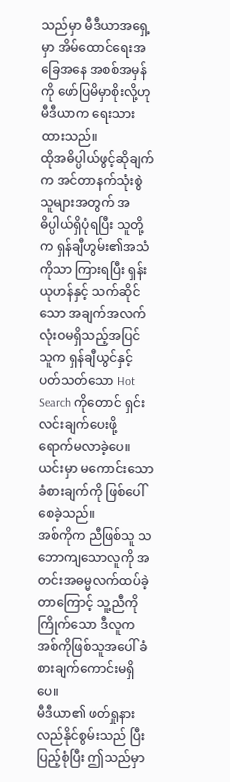သည်မှာ မီဒီယာအရှေ့မှာ အိမ်ထောင်ရေးအခြေအနေ အစစ်အမှန်ကို ဖော်ပြမိမှာစိုးလို့ဟု မီဒီယာက ရေးသားထားသည်။
ထိုအဓိပ္ပါယ်ဖွင့်ဆိုချက်က အင်တာနက်သုံးစွဲသူများအတွက် အဓိပ္ပါယ်ရှိပုံရပြီး သူတို့က ရှန်ချီဟွမ်း၏အသံကိုသာ ကြားရပြီး ရှန်းယုဟန်နှင့် သက်ဆိုင်သော အချက်အလက် လုံးဝမရှိသည့်အပြင် သူက ရှန်ချီယွင်နှင့် ပတ်သတ်သော Hot Search ကိုတောင် ရှင်းလင်းချက်ပေးဖို့ ရောက်မလာခဲ့ပေ။ ယင်းမှာ မကောင်းသောခံစားချက်ကို ဖြစ်ပေါ်စေခဲ့သည်။
အစ်ကိုက ညီဖြစ်သူ သဘောကျသောလူကို အတင်းအဓမ္မလက်ထပ်ခဲ့တာကြောင့် သူ့ညီကိုကြိုက်သော ဒီလူက အစ်ကိုဖြစ်သူအပေါ် ခံစားချက်ကောင်းမရှိပေ။
မီဒီယာ၏ ဖတ်ရှုနားလည်နိုင်စွမ်းသည် ပြီးပြည့်စုံပြီး ဤသည်မှာ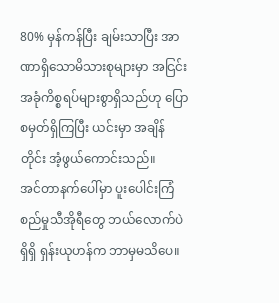80% မှန်ကန်ပြီး ချမ်းသာပြီး အာဏာရှိသောမိသားစုများမှာ အငြင်းအခုံကိစ္စရပ်များစွာရှိသည်ဟု ပြောစမှတ်ရှိကြပြီး ယင်းမှာ အချိန်တိုင်း အံ့ဖွယ်ကောင်းသည်။
အင်တာနက်ပေါ်မှာ ပူးပေါင်းကြံစည်မှုသီအိုရီတွေ ဘယ်လောက်ပဲရှိရှိ ရှန်းယုဟန်က ဘာမှမသိပေ။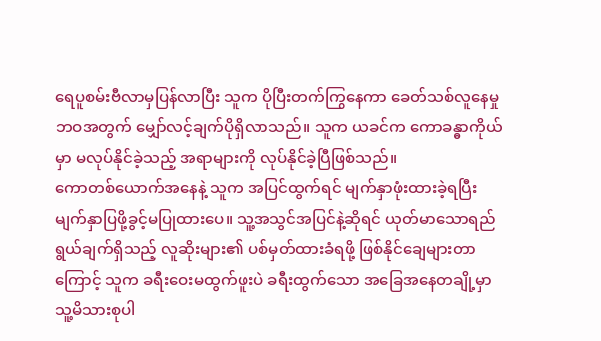ရေပူစမ်းဗီလာမှပြန်လာပြီး သူက ပိုပြီးတက်ကြွနေကာ ခေတ်သစ်လူနေမှုဘဝအတွက် မျှော်လင့်ချက်ပိုရှိလာသည်။ သူက ယခင်က ကောခန္ဓာကိုယ်မှာ မလုပ်နိုင်ခဲ့သည့် အရာများကို လုပ်နိုင်ခဲ့ပြီဖြစ်သည်။
ကောတစ်ယောက်အနေနဲ့ သူက အပြင်ထွက်ရင် မျက်နှာဖုံးထားခဲ့ရပြီး မျက်နှာပြဖို့ခွင့်မပြုထားပေ။ သူ့အသွင်အပြင်နဲ့ဆိုရင် ယုတ်မာသောရည်ရွယ်ချက်ရှိသည့် လူဆိုးများ၏ ပစ်မှတ်ထားခံရဖို့ ဖြစ်နိုင်ချေများတာကြောင့် သူက ခရီးဝေးမထွက်ဖူးပဲ ခရီးထွက်သော အခြေအနေတချို့မှာ သူ့မိသားစုပါ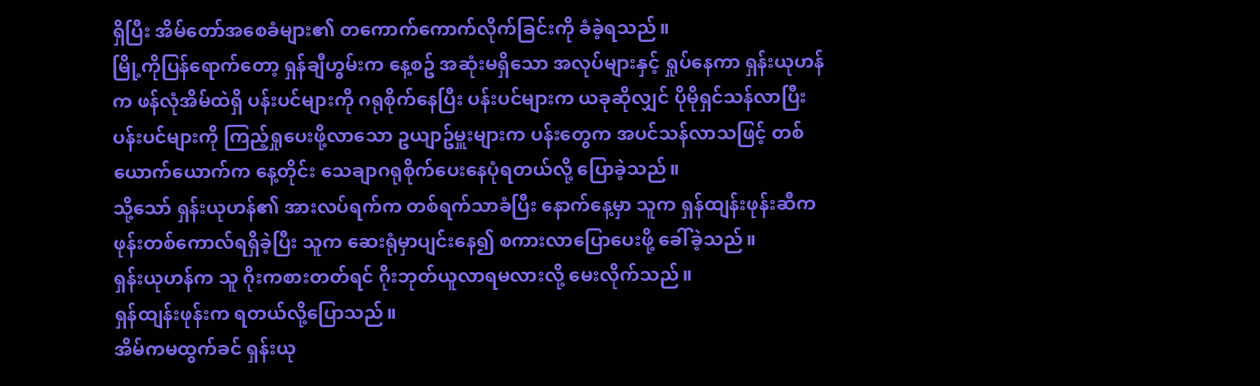ရှိပြီး အိမ်တော်အစေခံများ၏ တကောက်ကောက်လိုက်ခြင်းကို ခံခဲ့ရသည်။
မြို့ကိုပြန်ရောက်တော့ ရှန်ချီဟွမ်းက နေ့စဥ် အဆုံးမရှိသော အလုပ်များနှင့် ရှုပ်နေကာ ရှန်းယုဟန်က ဖန်လုံအိမ်ထဲရှိ ပန်းပင်များကို ဂရုစိုက်နေပြီး ပန်းပင်များက ယခုဆိုလျှင် ပိုမိုရှင်သန်လာပြီး ပန်းပင်များကို ကြည့်ရှုပေးဖို့လာသော ဥယျာဥ်မှူးများက ပန်းတွေက အပင်သန်လာသဖြင့် တစ်ယောက်ယောက်က နေ့တိုင်း သေချာဂရုစိုက်ပေးနေပုံရတယ်လို့ ပြောခဲ့သည်။
သို့သော် ရှန်းယုဟန်၏ အားလပ်ရက်က တစ်ရက်သာခံပြီး နောက်နေ့မှာ သူက ရှန်ထျန်းဖုန်းဆီက ဖုန်းတစ်ကောလ်ရရှိခဲ့ပြီး သူက ဆေးရုံမှာပျင်းနေ၍ စကားလာပြောပေးဖို့ ခေါ်ခဲ့သည်။
ရှန်းယုဟန်က သူ ဂိုးကစားတတ်ရင် ဂိုးဘုတ်ယူလာရမလားလို့ မေးလိုက်သည်။
ရှန်ထျန်းဖုန်းက ရတယ်လို့ပြောသည်။
အိမ်ကမထွက်ခင် ရှန်းယု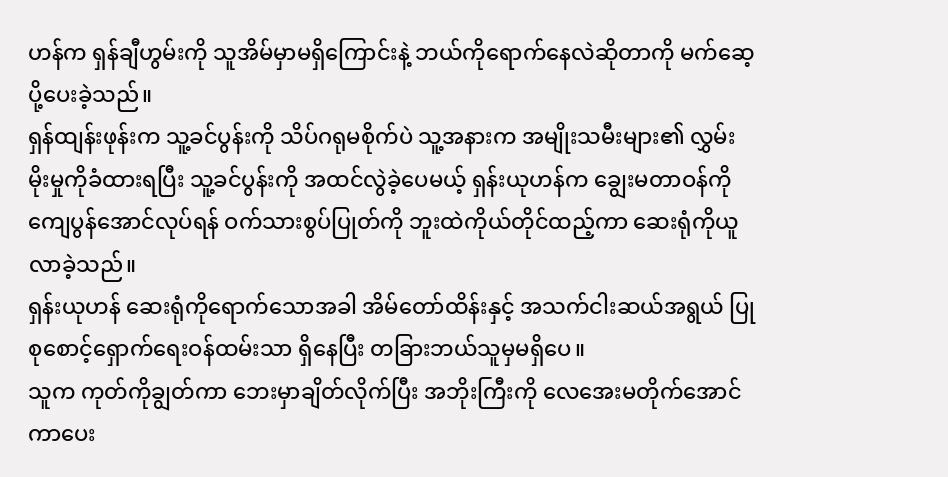ဟန်က ရှန်ချီဟွမ်းကို သူအိမ်မှာမရှိကြောင်းနဲ့ ဘယ်ကိုရောက်နေလဲဆိုတာကို မက်ဆေ့ပို့ပေးခဲ့သည်။
ရှန်ထျန်းဖုန်းက သူ့ခင်ပွန်းကို သိပ်ဂရုမစိုက်ပဲ သူ့အနားက အမျိုးသမီးများ၏ လွှမ်းမိုးမှုကိုခံထားရပြီး သူ့ခင်ပွန်းကို အထင်လွဲခဲ့ပေမယ့် ရှန်းယုဟန်က ချွေးမတာဝန်ကို ကျေပွန်အောင်လုပ်ရန် ဝက်သားစွပ်ပြုတ်ကို ဘူးထဲကိုယ်တိုင်ထည့်ကာ ဆေးရုံကိုယူလာခဲ့သည်။
ရှန်းယုဟန် ဆေးရုံကိုရောက်သောအခါ အိမ်တော်ထိန်းနှင့် အသက်ငါးဆယ်အရွယ် ပြုစုစောင့်ရှောက်ရေးဝန်ထမ်းသာ ရှိနေပြီး တခြားဘယ်သူမှမရှိပေ။
သူက ကုတ်ကိုချွတ်ကာ ဘေးမှာချိတ်လိုက်ပြီး အဘိုးကြီးကို လေအေးမတိုက်အောင် ကာပေး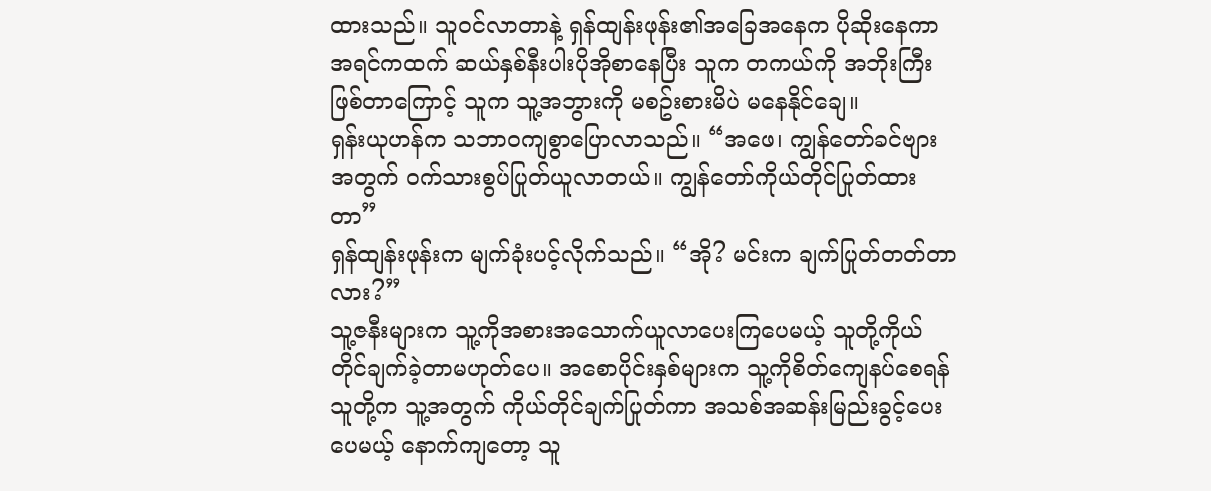ထားသည်။ သူဝင်လာတာနဲ့ ရှန်ထျန်းဖုန်း၏အခြေအနေက ပိုဆိုးနေကာ အရင်ကထက် ဆယ်နှစ်နီးပါးပိုအိုစာနေပြီး သူက တကယ်ကို အဘိုးကြီးဖြစ်တာကြောင့် သူက သူ့အဘွားကို မစဥ်းစားမိပဲ မနေနိုင်ချေ။
ရှန်းယုဟန်က သဘာဝကျစွာပြောလာသည်။ “အဖေ၊ ကျွန်တော်ခင်ဗျားအတွက် ဝက်သားစွပ်ပြုတ်ယူလာတယ်။ ကျွန်တော်ကိုယ်တိုင်ပြုတ်ထားတာ”
ရှန်ထျန်းဖုန်းက မျက်ခုံးပင့်လိုက်သည်။ “အို? မင်းက ချက်ပြုတ်တတ်တာလား?”
သူ့ဇနီးများက သူ့ကိုအစားအသောက်ယူလာပေးကြပေမယ့် သူတို့ကိုယ်တိုင်ချက်ခဲ့တာမဟုတ်ပေ။ အစောပိုင်းနှစ်များက သူ့ကိုစိတ်ကျေနပ်စေရန် သူတို့က သူ့အတွက် ကိုယ်တိုင်ချက်ပြုတ်ကာ အသစ်အဆန်းမြည်းခွင့်ပေးပေမယ့် နောက်ကျတော့ သူ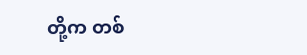တို့က တစ်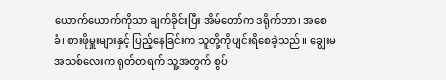ယောက်ယောက်ကိုသာ ချက်ခိုင်းပြီး အိမ်တော်က ဒရိုက်ဘာ၊ အစေခံ၊ စားဖိုမှူးများနှင့် ပြည့်နေခြင်းက သူတို့ကိုပျင်းရိစေခဲ့သည်။ ချွေးမအသစ်လေးက ရုတ်တရက် သူ့အတွက် စွပ်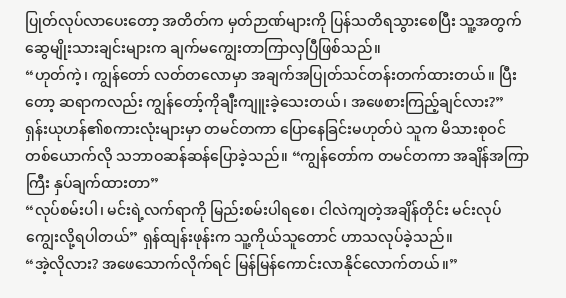ပြုတ်လုပ်လာပေးတော့ အတိတ်က မှတ်ဉာဏ်များကို ပြန်သတိရသွားစေပြီး သူ့အတွက် ဆွေမျိုးသားချင်းများက ချက်မကျွေးတာကြာလှပြီဖြစ်သည်။
“ဟုတ်ကဲ့၊ ကျွန်တော် လတ်တလောမှာ အချက်အပြုတ်သင်တန်းတက်ထားတယ်။ ပြီးတော့ ဆရာကလည်း ကျွန်တော့်ကိုချီးကျူးခဲ့သေးတယ်၊ အဖေစားကြည့်ချင်လား?” ရှန်းယုဟန်၏စကားလုံးများမှာ တမင်တကာ ပြောနေခြင်းမဟုတ်ပဲ သူက မိသားစုဝင်တစ်ယောက်လို သဘာဝဆန်ဆန်ပြောခဲ့သည်။ “ကျွန်တော်က တမင်တကာ အချိန်အကြာကြီး နှပ်ချက်ထားတာ”
“လုပ်စမ်းပါ၊ မင်းရဲ့လက်ရာကို မြည်းစမ်းပါရစေ၊ ငါလဲကျတဲ့အချိန်တိုင်း မင်းလုပ်ကျွေးလို့ရပါတယ်” ရှန်ထျန်းဖုန်းက သူ့ကိုယ်သူတောင် ဟာသလုပ်ခဲ့သည်။
“အဲ့လိုလား? အဖေသောက်လိုက်ရင် မြန်မြန်ကောင်းလာနိုင်လောက်တယ်။”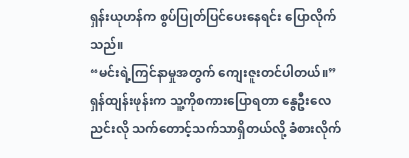ရှန်းယုဟန်က စွပ်ပြုတ်ပြင်ပေးနေရင်း ပြောလိုက်သည်။
“မင်းရဲ့ကြင်နာမှုအတွက် ကျေးဇူးတင်ပါတယ်။” ရှန်ထျန်းဖုန်းက သူ့ကိုစကားပြောရတာ နွေဦးလေညင်းလို သက်တောင့်သက်သာရှိတယ်လို့ ခံစားလိုက်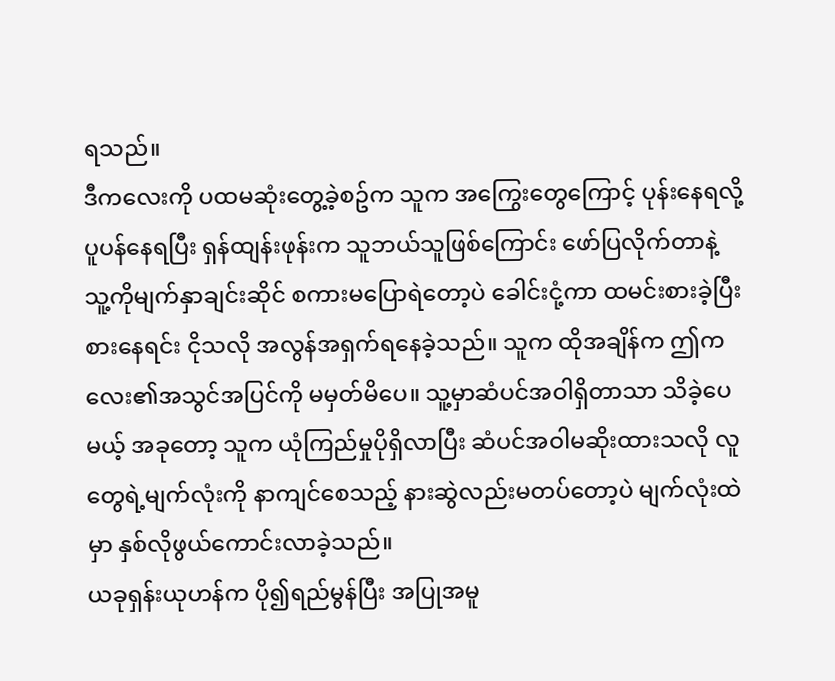ရသည်။
ဒီကလေးကို ပထမဆုံးတွေ့ခဲ့စဥ်က သူက အကြွေးတွေကြောင့် ပုန်းနေရလို့ ပူပန်နေရပြီး ရှန်ထျန်းဖုန်းက သူဘယ်သူဖြစ်ကြောင်း ဖော်ပြလိုက်တာနဲ့ သူ့ကိုမျက်နှာချင်းဆိုင် စကားမပြောရဲတော့ပဲ ခေါင်းငုံ့ကာ ထမင်းစားခဲ့ပြီး စားနေရင်း ငိုသလို အလွန်အရှက်ရနေခဲ့သည်။ သူက ထိုအချိန်က ဤကလေး၏အသွင်အပြင်ကို မမှတ်မိပေ။ သူ့မှာဆံပင်အဝါရှိတာသာ သိခဲ့ပေမယ့် အခုတော့ သူက ယုံကြည်မှုပိုရှိလာပြီး ဆံပင်အဝါမဆိုးထားသလို လူတွေရဲ့မျက်လုံးကို နာကျင်စေသည့် နားဆွဲလည်းမတပ်တော့ပဲ မျက်လုံးထဲမှာ နှစ်လိုဖွယ်ကောင်းလာခဲ့သည်။
ယခုရှန်းယုဟန်က ပို၍ရည်မွန်ပြီး အပြုအမူ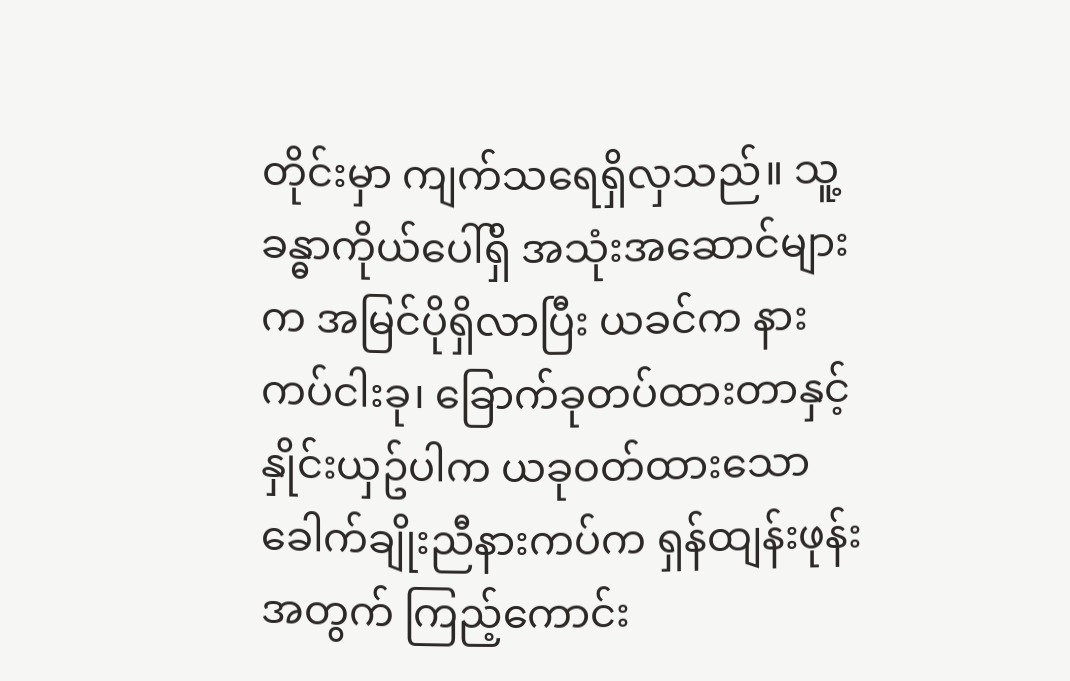တိုင်းမှာ ကျက်သရေရှိလှသည်။ သူ့ခန္ဓာကိုယ်ပေါ်ရှိ အသုံးအဆောင်များက အမြင်ပိုရှိလာပြီး ယခင်က နားကပ်ငါးခု၊ ခြောက်ခုတပ်ထားတာနှင့် နှိုင်းယှဥ်ပါက ယခုဝတ်ထားသော ခေါက်ချိုးညီနားကပ်က ရှန်ထျန်းဖုန်းအတွက် ကြည့်ကောင်း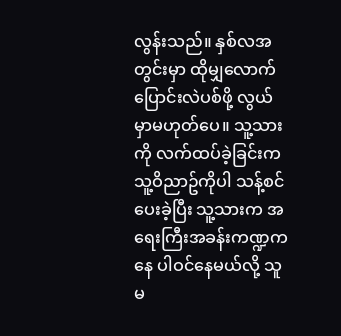လွန်းသည်။ နှစ်လအတွင်းမှာ ထိုမျှလောက်ပြောင်းလဲပစ်ဖို့ လွယ်မှာမဟုတ်ပေ။ သူ့သားကို လက်ထပ်ခဲ့ခြင်းက သူ့ဝိညာဥ်ကိုပါ သန့်စင်ပေးခဲ့ပြီး သူ့သားက အရေးကြီးအခန်းကဏ္ဍကနေ ပါဝင်နေမယ်လို့ သူ မ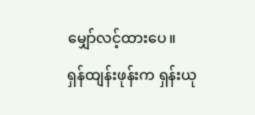မျှော်လင့်ထားပေ။
ရှန်ထျန်းဖုန်းက ရှန်းယု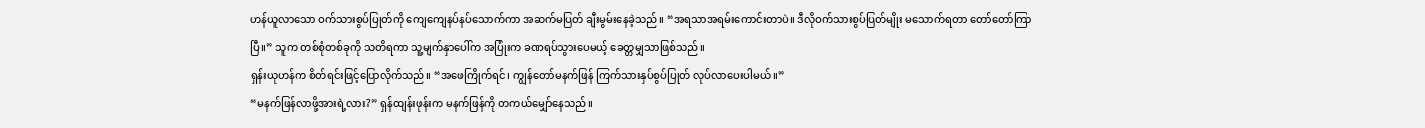ဟန်ယူလာသော ဝက်သားစွပ်ပြုတ်ကို ကျေကျေနပ်နပ်သောက်ကာ အဆက်မပြတ် ချီးမွမ်းနေခဲ့သည်။ “အရသာအရမ်းကောင်းတာပဲ။ ဒီလိုဝက်သားစွပ်ပြတ်မျိုး မသောက်ရတာ တော်တော်ကြာပြီ။” သူက တစ်စုံတစ်ခုကို သတိရကာ သူ့မျက်နှာပေါ်က အပြုံးက ခဏရပ်သွားပေမယ့် ခေတ္တမျှသာဖြစ်သည်။
ရှန်းယုဟန်က စိတ်ရင်းဖြင့်ပြောလိုက်သည်။ “အဖေကြိုက်ရင်၊ ကျွန်တော်မနက်ဖြန် ကြက်သားနှပ်စွပ်ပြုတ် လုပ်လာပေးပါမယ်။”
“မနက်ဖြန်လာဖို့အားရဲ့လား?” ရှန်ထျန်းဖုန်းက မနက်ဖြန်ကို တကယ်မျှော်နေသည်။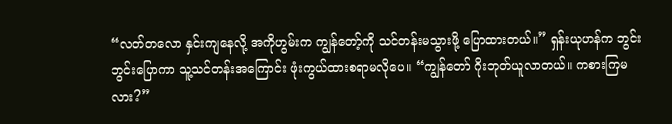“လတ်တလော နှင်းကျနေလို့ အကိုဟွမ်းက ကျွန်တော့်ကို သင်တန်းမသွားဖို့ ပြောထားတယ်။” ရှန်းယုဟန်က ဘွင်းဘွင်းပြောကာ သူ့သင်တန်းအကြောင်း ဖုံးကွယ်ထားစရာမလိုပေ။ “ကျွန်တော် ဂိုးဘုတ်ယူလာတယ်။ ကစားကြမလား?”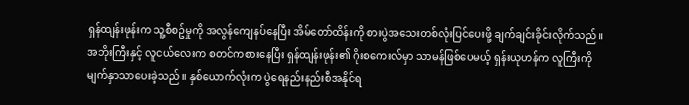ရှန်ထျန်းဖုန်းက သူ့စီစဥ်မှုကို အလွန်ကျေနပ်နေပြီး အိမ်တော်ထိန်းကို စားပွဲအသေးတစ်လုံးပြင်ပေးဖို့ ချက်ချင်းခိုင်းလိုက်သည်။
အဘိုးကြီးနှင့် လူငယ်လေးက စတင်ကစားနေပြီး ရှန်ထျန်းဖုန်း၏ ဂိုးစကေးလ်မှာ သာမန်ဖြစ်ပေမယ့် ရှန်းယုဟန်က လူကြီးကို မျက်နှာသာပေးခဲ့သည်။ နှစ်ယောက်လုံးက ပွဲရေနည်းနည်းစီအနိုင်ရ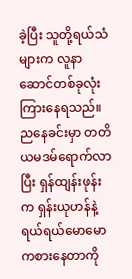ခဲ့ပြီး သူတို့ရယ်သံများက လူနာဆောင်တစ်ခုလုံးကြားနေရသည်။
ညနေခင်းမှာ တတိယမဒမ်ရောက်လာပြီး ရှန်ထျန်းဖုန်းက ရှန်းယုဟန်နဲ့ ရယ်ရယ်မောမော ကစားနေတာကို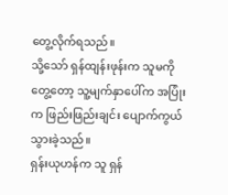တွေ့လိုက်ရသည်။
သို့သော် ရှန်ထျန်းဖုန်းက သူမကိုတွေ့တော့ သူ့မျက်နှာပေါ်က အပြုံးက ဖြည်းဖြည်းချင်း ပျောက်ကွယ်သွားခဲ့သည်။
ရှန်းယုဟန်က သူ ရှန်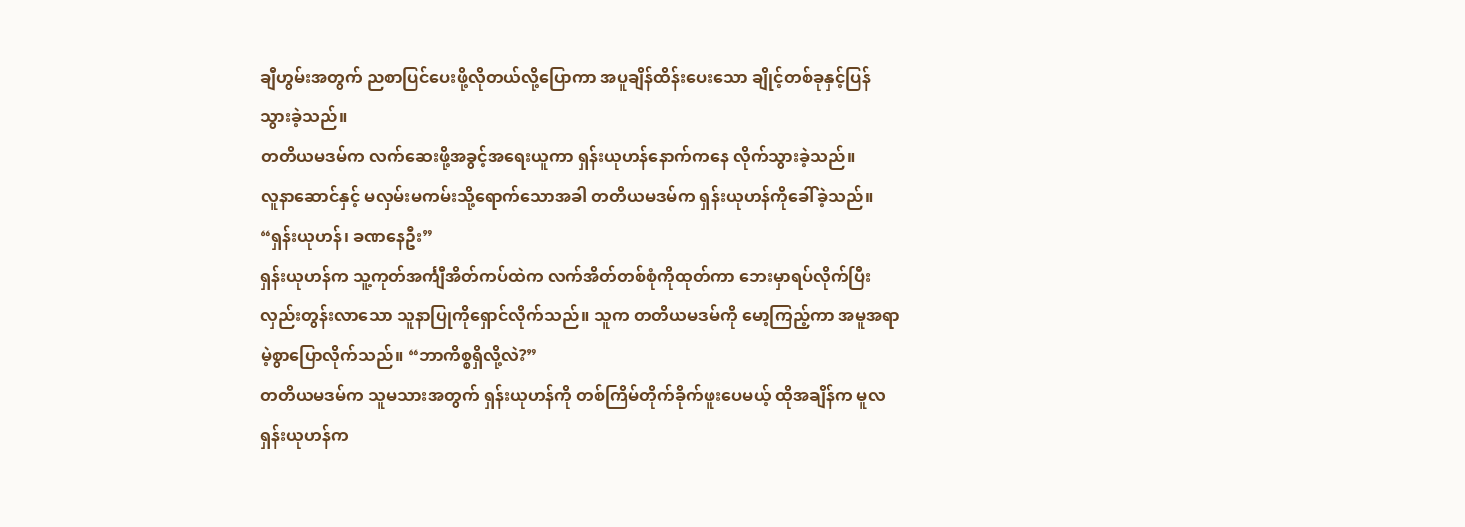ချီဟွမ်းအတွက် ညစာပြင်ပေးဖို့လိုတယ်လို့ပြောကာ အပူချိန်ထိန်းပေးသော ချိုင့်တစ်ခုနှင့်ပြန်သွားခဲ့သည်။
တတိယမဒမ်က လက်ဆေးဖို့အခွင့်အရေးယူကာ ရှန်းယုဟန်နောက်ကနေ လိုက်သွားခဲ့သည်။
လူနာဆောင်နှင့် မလှမ်းမကမ်းသို့ရောက်သောအခါ တတိယမဒမ်က ရှန်းယုဟန်ကိုခေါ်ခဲ့သည်။
“ရှန်းယုဟန်၊ ခဏနေဦး”
ရှန်းယုဟန်က သူ့ကုတ်အင်္ကျီအိတ်ကပ်ထဲက လက်အိတ်တစ်စုံကိုထုတ်ကာ ဘေးမှာရပ်လိုက်ပြီး လှည်းတွန်းလာသော သူနာပြုကိုရှောင်လိုက်သည်။ သူက တတိယမဒမ်ကို မော့ကြည့်ကာ အမူအရာမဲ့စွာပြောလိုက်သည်။ “ဘာကိစ္စရှိလို့လဲ?”
တတိယမဒမ်က သူမသားအတွက် ရှန်းယုဟန်ကို တစ်ကြိမ်တိုက်ခိုက်ဖူးပေမယ့် ထိုအချိန်က မူလရှန်းယုဟန်က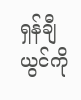ရှန်ချီယွင်ကို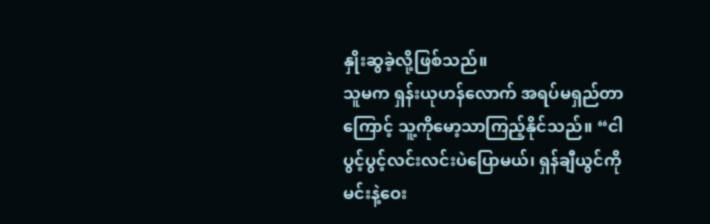နှိုးဆွခဲ့လို့ဖြစ်သည်။
သူမက ရှန်းယုဟန်လောက် အရပ်မရှည်တာကြောင့် သူ့ကိုမော့သာကြည့်နိုင်သည်။ “ငါပွင့်ပွင့်လင်းလင်းပဲပြောမယ်၊ ရှန်ချီယွင်ကို မင်းနဲ့ဝေး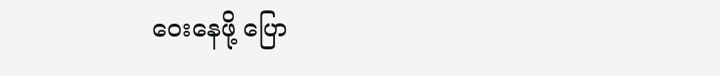ဝေးနေဖို့ ပြော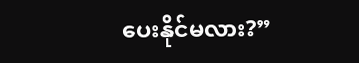ပေးနိုင်မလား?”